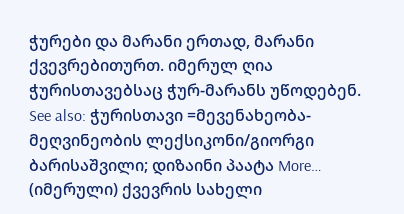ჭურები და მარანი ერთად, მარანი ქვევრებითურთ. იმერულ ღია ჭურისთავებსაც ჭურ-მარანს უწოდებენ. See also: ჭურისთავი =მევენახეობა-მეღვინეობის ლექსიკონი/გიორგი ბარისაშვილი; დიზაინი პაატა More…
(იმერული) ქვევრის სახელი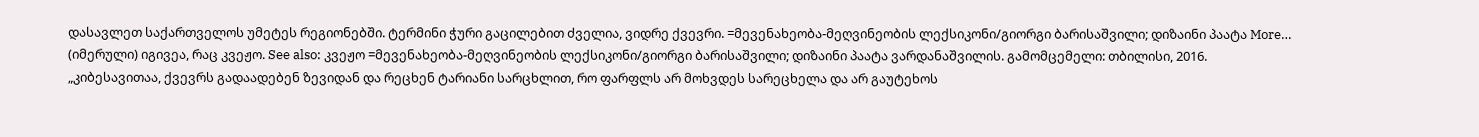დასავლეთ საქართველოს უმეტეს რეგიონებში. ტერმინი ჭური გაცილებით ძველია, ვიდრე ქვევრი. =მევენახეობა-მეღვინეობის ლექსიკონი/გიორგი ბარისაშვილი; დიზაინი პაატა More…
(იმერული) იგივეა, რაც კვეჟო. See also: კვეჟო =მევენახეობა-მეღვინეობის ლექსიკონი/გიორგი ბარისაშვილი; დიზაინი პაატა ვარდანაშვილის. გამომცემელი: თბილისი, 2016.
„კიბესავითაა, ქვევრს გადაადებენ ზევიდან და რეცხენ ტარიანი სარცხლით, რო ფარფლს არ მოხვდეს სარეცხელა და არ გაუტეხოს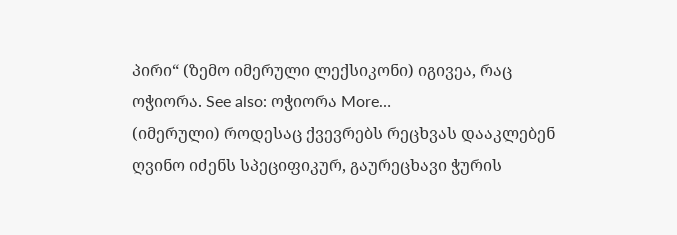პირი“ (ზემო იმერული ლექსიკონი) იგივეა, რაც ოჭიორა. See also: ოჭიორა More…
(იმერული) როდესაც ქვევრებს რეცხვას დააკლებენ ღვინო იძენს სპეციფიკურ, გაურეცხავი ჭურის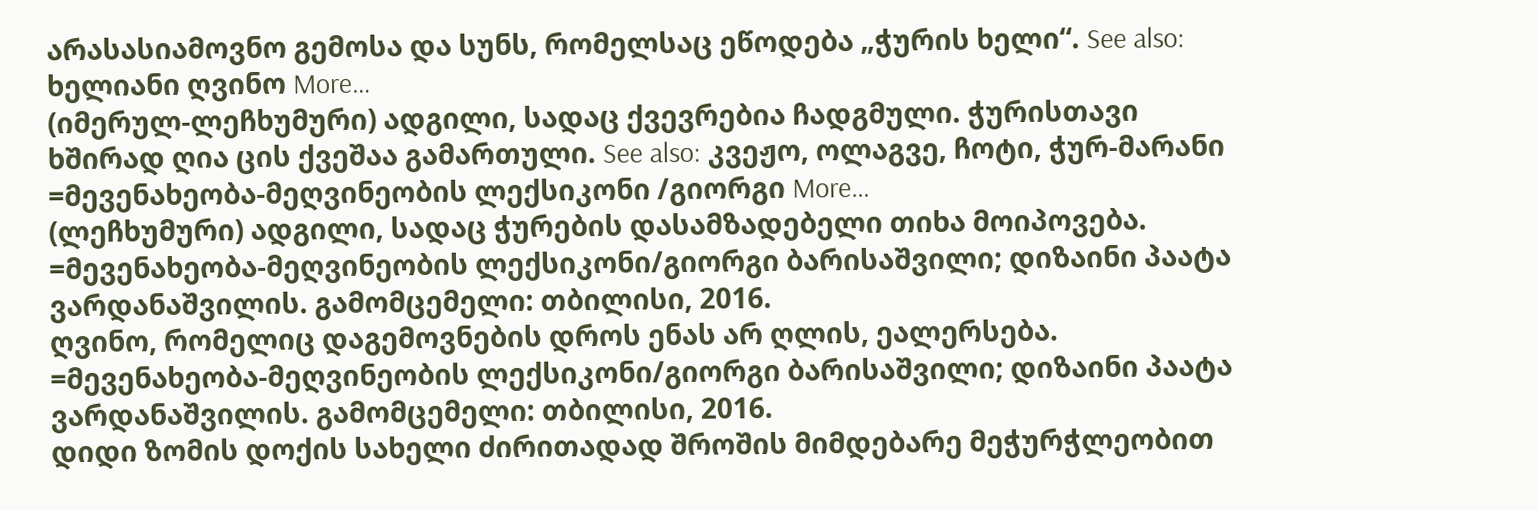არასასიამოვნო გემოსა და სუნს, რომელსაც ეწოდება „ჭურის ხელი“. See also: ხელიანი ღვინო More…
(იმერულ-ლეჩხუმური) ადგილი, სადაც ქვევრებია ჩადგმული. ჭურისთავი ხშირად ღია ცის ქვეშაა გამართული. See also: კვეჟო, ოლაგვე, ჩოტი, ჭურ-მარანი =მევენახეობა-მეღვინეობის ლექსიკონი /გიორგი More…
(ლეჩხუმური) ადგილი, სადაც ჭურების დასამზადებელი თიხა მოიპოვება. =მევენახეობა-მეღვინეობის ლექსიკონი/გიორგი ბარისაშვილი; დიზაინი პაატა ვარდანაშვილის. გამომცემელი: თბილისი, 2016.
ღვინო, რომელიც დაგემოვნების დროს ენას არ ღლის, ეალერსება. =მევენახეობა-მეღვინეობის ლექსიკონი/გიორგი ბარისაშვილი; დიზაინი პაატა ვარდანაშვილის. გამომცემელი: თბილისი, 2016.
დიდი ზომის დოქის სახელი ძირითადად შროშის მიმდებარე მეჭურჭლეობით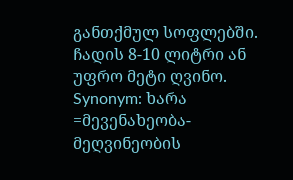განთქმულ სოფლებში. ჩადის 8-10 ლიტრი ან უფრო მეტი ღვინო. Synonym: ხარა =მევენახეობა-მეღვინეობის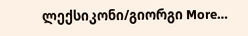ლექსიკონი/გიორგი More…